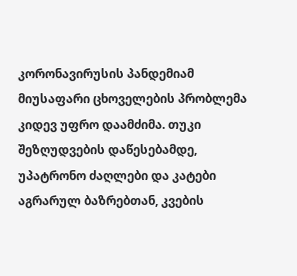კორონავირუსის პანდემიამ მიუსაფარი ცხოველების პრობლემა კიდევ უფრო დაამძიმა. თუკი შეზღუდვების დაწესებამდე, უპატრონო ძაღლები და კატები აგრარულ ბაზრებთან, კვების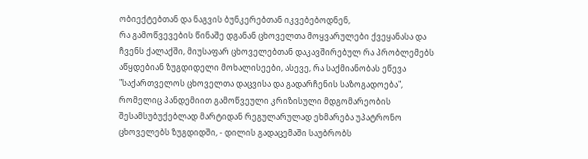ობიექტებთან და ნაგვის ბუნკერებთან იკვებებოდნენ,
რა გამოწვევების წინაშე დგანან ცხოველთა მოყვარულები ქვეყანასა და ჩვენს ქალაქში, მიუსაფარ ცხოველებთან დაკავშირებულ რა პრობლემებს აწყდებიან ზუგდიდელი მოხალისეები, ასევე, რა საქმიანობას ეწევა "საქართველოს ცხოველთა დაცვისა და გადარჩენის საზოგადოება", რომელიც პანდემიით გამოწვეული კრიზისული მდგომარეობის შესამსუბუქებლად მარტიდან რეგულარულად ეხმარება უპატრონო ცხოველებს ზუგდიდში, - დილის გადაცემაში საუბრობს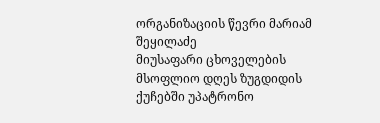ორგანიზაციის წევრი მარიამ შეყილაძე
მიუსაფარი ცხოველების მსოფლიო დღეს ზუგდიდის ქუჩებში უპატრონო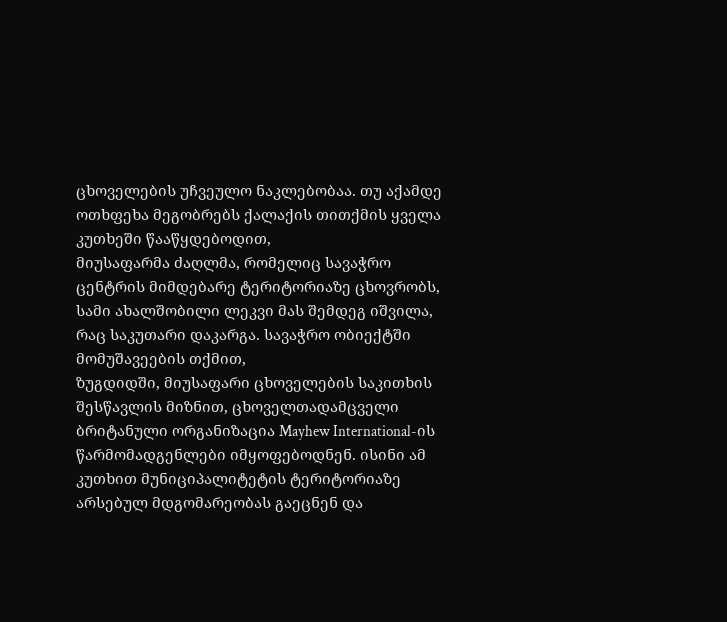ცხოველების უჩვეულო ნაკლებობაა. თუ აქამდე ოთხფეხა მეგობრებს ქალაქის თითქმის ყველა კუთხეში წააწყდებოდით,
მიუსაფარმა ძაღლმა, რომელიც სავაჭრო ცენტრის მიმდებარე ტერიტორიაზე ცხოვრობს, სამი ახალშობილი ლეკვი მას შემდეგ იშვილა, რაც საკუთარი დაკარგა. სავაჭრო ობიექტში მომუშავეების თქმით,
ზუგდიდში, მიუსაფარი ცხოველების საკითხის შესწავლის მიზნით, ცხოველთადამცველი ბრიტანული ორგანიზაცია Mayhew International-ის წარმომადგენლები იმყოფებოდნენ. ისინი ამ კუთხით მუნიციპალიტეტის ტერიტორიაზე არსებულ მდგომარეობას გაეცნენ და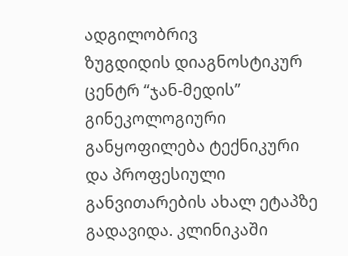ადგილობრივ
ზუგდიდის დიაგნოსტიკურ ცენტრ “ჯან-მედის” გინეკოლოგიური განყოფილება ტექნიკური და პროფესიული განვითარების ახალ ეტაპზე გადავიდა. კლინიკაში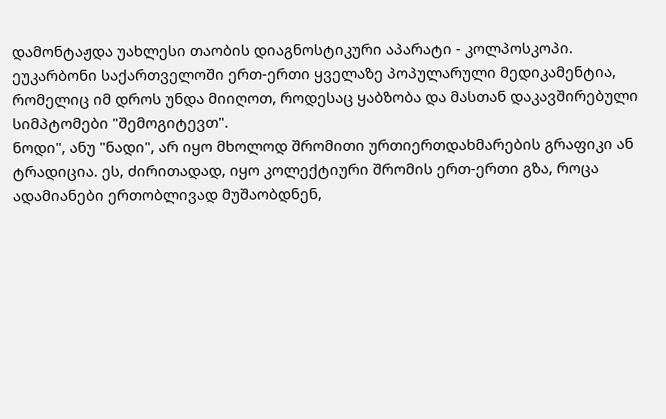დამონტაჟდა უახლესი თაობის დიაგნოსტიკური აპარატი - კოლპოსკოპი.
ეუკარბონი საქართველოში ერთ-ერთი ყველაზე პოპულარული მედიკამენტია, რომელიც იმ დროს უნდა მიიღოთ, როდესაც ყაბზობა და მასთან დაკავშირებული სიმპტომები "შემოგიტევთ".
ნოდი", ანუ "ნადი", არ იყო მხოლოდ შრომითი ურთიერთდახმარების გრაფიკი ან ტრადიცია. ეს, ძირითადად, იყო კოლექტიური შრომის ერთ-ერთი გზა, როცა ადამიანები ერთობლივად მუშაობდნენ,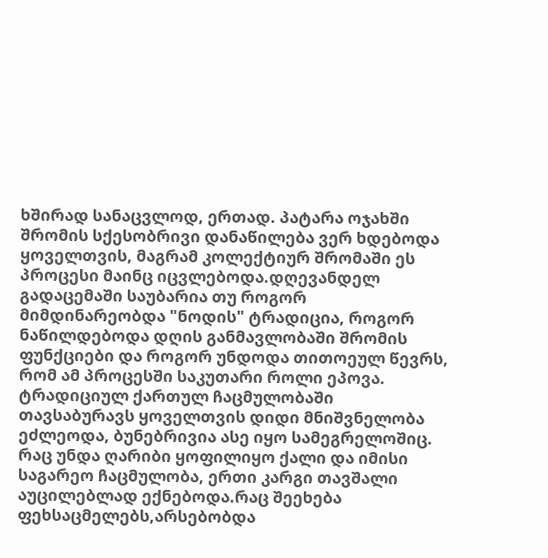ხშირად სანაცვლოდ, ერთად. პატარა ოჯახში შრომის სქესობრივი დანაწილება ვერ ხდებოდა ყოველთვის, მაგრამ კოლექტიურ შრომაში ეს პროცესი მაინც იცვლებოდა.დღევანდელ გადაცემაში საუბარია თუ როგორ მიმდინარეობდა "ნოდის" ტრადიცია, როგორ ნაწილდებოდა დღის განმავლობაში შრომის ფუნქციები და როგორ უნდოდა თითოეულ წევრს, რომ ამ პროცესში საკუთარი როლი ეპოვა.
ტრადიციულ ქართულ ჩაცმულობაში თავსაბურავს ყოველთვის დიდი მნიშვნელობა ეძლეოდა, ბუნებრივია ასე იყო სამეგრელოშიც. რაც უნდა ღარიბი ყოფილიყო ქალი და იმისი საგარეო ჩაცმულობა, ერთი კარგი თავშალი აუცილებლად ექნებოდა.რაც შეეხება ფეხსაცმელებს,არსებობდა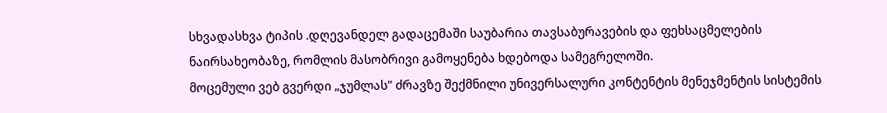სხვადასხვა ტიპის .დღევანდელ გადაცემაში საუბარია თავსაბურავების და ფეხსაცმელების ნაირსახეობაზე, რომლის მასობრივი გამოყენება ხდებოდა სამეგრელოში.
მოცემული ვებ გვერდი „ჯუმლას" ძრავზე შექმნილი უნივერსალური კონტენტის მენეჯმენტის სისტემის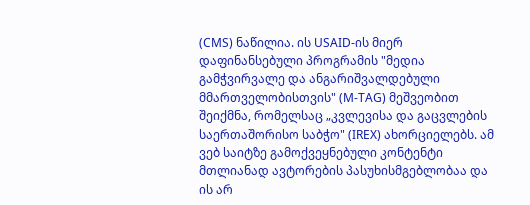(CMS) ნაწილია. ის USAID-ის მიერ დაფინანსებული პროგრამის "მედია გამჭვირვალე და ანგარიშვალდებული მმართველობისთვის" (M-TAG) მეშვეობით შეიქმნა, რომელსაც „კვლევისა და გაცვლების საერთაშორისო საბჭო" (IREX) ახორციელებს. ამ ვებ საიტზე გამოქვეყნებული კონტენტი მთლიანად ავტორების პასუხისმგებლობაა და ის არ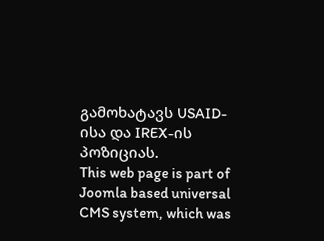გამოხატავს USAID-ისა და IREX-ის პოზიციას.
This web page is part of Joomla based universal CMS system, which was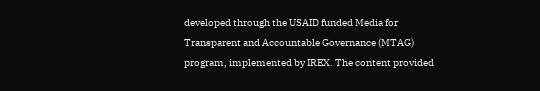developed through the USAID funded Media for Transparent and Accountable Governance (MTAG) program, implemented by IREX. The content provided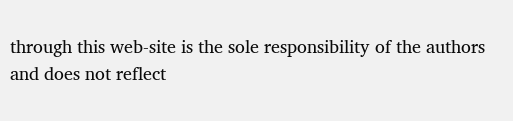through this web-site is the sole responsibility of the authors and does not reflect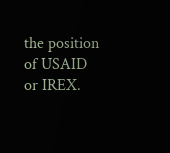the position of USAID or IREX.